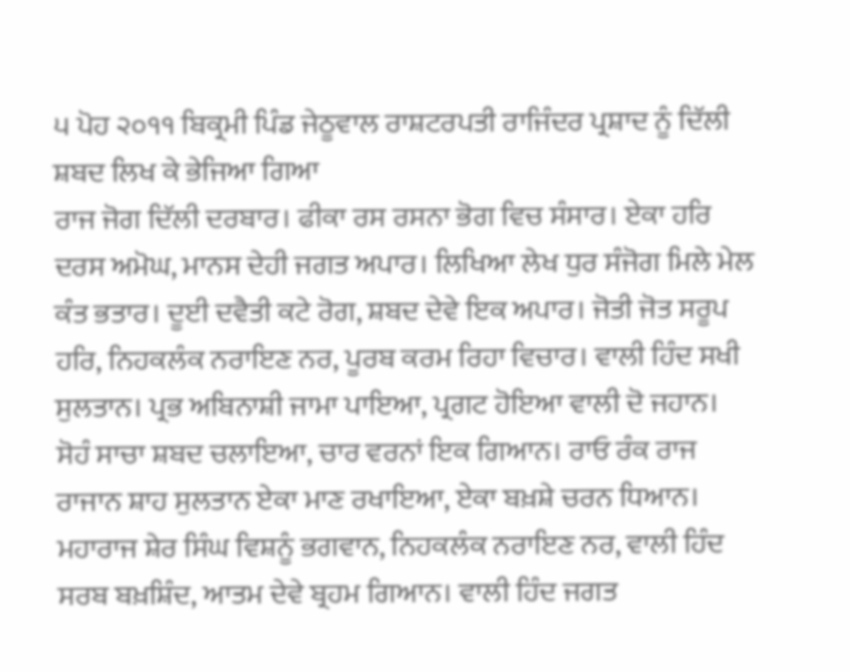੫ ਪੋਹ ੨੦੧੧ ਬਿਕ੍ਰਮੀ ਪਿੰਡ ਜੇਠੂਵਾਲ ਰਾਸ਼ਟਰਪਤੀ ਰਾਜਿੰਦਰ ਪ੍ਰਸ਼ਾਦ ਨੂੰ ਦਿੱਲੀ ਸ਼ਬਦ ਲਿਖ ਕੇ ਭੇਜਿਆ ਗਿਆ
ਰਾਜ ਜੋਗ ਦਿੱਲੀ ਦਰਬਾਰ। ਫੀਕਾ ਰਸ ਰਸਨਾ ਭੋਗ ਵਿਚ ਸੰਸਾਰ। ਏਕਾ ਹਰਿ ਦਰਸ ਅਮੋਘ, ਮਾਨਸ ਦੇਹੀ ਜਗਤ ਅਪਾਰ। ਲਿਖਿਆ ਲੇਖ ਧੁਰ ਸੰਜੋਗ ਮਿਲੇ ਮੇਲ ਕੰਤ ਭਤਾਰ। ਦੂਈ ਦਵੈਤੀ ਕਟੇ ਰੋਗ, ਸ਼ਬਦ ਦੇਵੇ ਇਕ ਅਪਾਰ। ਜੋਤੀ ਜੋਤ ਸਰੂਪ ਹਰਿ, ਨਿਹਕਲੰਕ ਨਰਾਇਣ ਨਰ, ਪੂਰਬ ਕਰਮ ਰਿਹਾ ਵਿਚਾਰ। ਵਾਲੀ ਹਿੰਦ ਸਖੀ ਸੁਲਤਾਨ। ਪ੍ਰਭ ਅਬਿਨਾਸ਼ੀ ਜਾਮਾ ਪਾਇਆ, ਪ੍ਰਗਟ ਹੋਇਆ ਵਾਲੀ ਦੋ ਜਹਾਨ। ਸੋਹੰ ਸਾਚਾ ਸ਼ਬਦ ਚਲਾਇਆ, ਚਾਰ ਵਰਨਾਂ ਇਕ ਗਿਆਨ। ਰਾਓ ਰੰਕ ਰਾਜ ਰਾਜਾਨ ਸ਼ਾਹ ਸੁਲਤਾਨ ਏਕਾ ਮਾਣ ਰਖਾਇਆ, ਏਕਾ ਬਖ਼ਸ਼ੇ ਚਰਨ ਧਿਆਨ। ਮਹਾਰਾਜ ਸ਼ੇਰ ਸਿੰਘ ਵਿਸ਼ਨੂੰ ਭਗਵਾਨ, ਨਿਹਕਲੰਕ ਨਰਾਇਣ ਨਰ, ਵਾਲੀ ਹਿੰਦ ਸਰਬ ਬਖ਼ਸ਼ਿੰਦ, ਆਤਮ ਦੇਵੇ ਬ੍ਰਹਮ ਗਿਆਨ। ਵਾਲੀ ਹਿੰਦ ਜਗਤ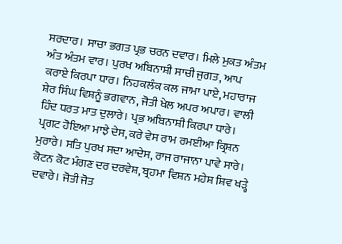ਸਰਦਾਰ। ਸਾਚਾ ਭਗਤ ਪ੍ਰਭ ਚਰਨ ਦਵਾਰ। ਮਿਲੇ ਮੁਕਤ ਅੰਤਮ ਅੰਤ ਅੰਤਮ ਵਾਰ। ਪੁਰਖ ਅਬਿਨਾਸ਼ੀ ਸਾਚੀ ਜੁਗਤ, ਆਪ ਕਰਾਏ ਕਿਰਪਾ ਧਾਰ। ਨਿਹਕਲੰਕ ਕਲ ਜਾਮਾ ਪਾਏ, ਮਹਾਰਾਜ ਸ਼ੇਰ ਸਿੰਘ ਵਿਸ਼ਨੂੰ ਭਗਵਾਨ, ਜੋਤੀ ਖੇਲ ਅਪਰ ਅਪਾਰ। ਵਾਲੀ ਹਿੰਦ ਧਰਤ ਮਾਤ ਦੁਲਾਰੇ। ਪ੍ਰਭ ਅਬਿਨਾਸ਼ੀ ਕਿਰਪਾ ਧਾਰੇ। ਪ੍ਰਗਟ ਹੋਇਆ ਮਾਝੇ ਦੇਸ, ਕਰੇ ਵੇਸ ਰਾਮ ਰਮਈਆ ਕ੍ਰਿਸ਼ਨ ਮੁਰਾਰੇ। ਸਤਿ ਪੁਰਖ ਸਦਾ ਆਦੇਸ, ਰਾਜ ਰਾਜਾਨਾ ਪਾਵੇ ਸਾਰੇ। ਕੋਟਨ ਕੋਟ ਮੰਗਣ ਦਰ ਦਰਵੇਸ਼, ਬ੍ਰਹਮਾ ਵਿਸ਼ਨ ਮਹੇਸ਼ ਸ਼ਿਵ ਖੜ੍ਹੇ ਦਵਾਰੇ। ਜੋਤੀ ਜੋਤ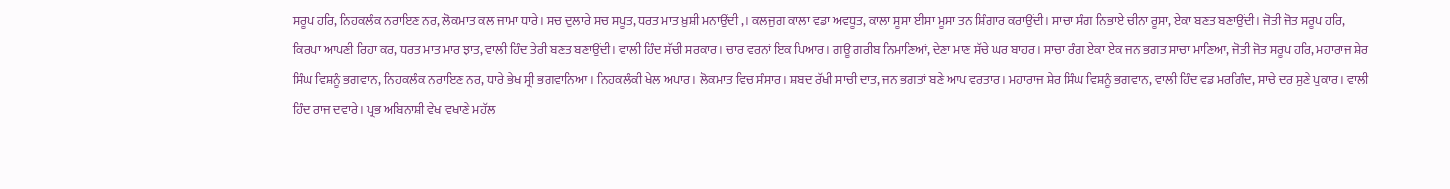ਸਰੂਪ ਹਰਿ, ਨਿਹਕਲੰਕ ਨਰਾਇਣ ਨਰ, ਲੋਕਮਾਤ ਕਲ ਜਾਮਾ ਧਾਰੇ। ਸਚ ਦੁਲਾਰੇ ਸਚ ਸਪੂਤ, ਧਰਤ ਮਾਤ ਖ਼ੁਸ਼ੀ ਮਨਾਉਂਦੀ ,। ਕਲਜੁਗ ਕਾਲਾ ਵਡਾ ਅਵਧੂਤ, ਕਾਲਾ ਸੂਸਾ ਈਸਾ ਮੂਸਾ ਤਨ ਸ਼ਿੰਗਾਰ ਕਰਾਉਂਦੀ। ਸਾਚਾ ਸੰਗ ਨਿਭਾਏ ਚੀਨਾ ਰੂਸਾ, ਏਕਾ ਬਣਤ ਬਣਾਉਂਦੀ। ਜੋਤੀ ਜੋਤ ਸਰੂਪ ਹਰਿ, ਕਿਰਪਾ ਆਪਣੀ ਰਿਹਾ ਕਰ, ਧਰਤ ਮਾਤ ਮਾਰ ਝਾਤ, ਵਾਲੀ ਹਿੰਦ ਤੇਰੀ ਬਣਤ ਬਣਾਉਂਦੀ। ਵਾਲੀ ਹਿੰਦ ਸੱਚੀ ਸਰਕਾਰ। ਚਾਰ ਵਰਨਾਂ ਇਕ ਪਿਆਰ। ਗਊ ਗਰੀਬ ਨਿਮਾਣਿਆਂ, ਦੇਣਾ ਮਾਣ ਸੱਚੇ ਘਰ ਬਾਹਰ। ਸਾਚਾ ਰੰਗ ਏਕਾ ਏਕ ਜਨ ਭਗਤ ਸਾਚਾ ਮਾਣਿਆ, ਜੋਤੀ ਜੋਤ ਸਰੂਪ ਹਰਿ, ਮਹਾਰਾਜ ਸ਼ੇਰ ਸਿੰਘ ਵਿਸ਼ਨੂੰ ਭਗਵਾਨ, ਨਿਹਕਲੰਕ ਨਰਾਇਣ ਨਰ, ਧਾਰੇ ਭੇਖ ਸ੍ਰੀ ਭਗਵਾਨਿਆ। ਨਿਹਕਲੰਕੀ ਖੇਲ ਅਪਾਰ। ਲੋਕਮਾਤ ਵਿਚ ਸੰਸਾਰ। ਸ਼ਬਦ ਰੱਖੀ ਸਾਚੀ ਦਾਤ, ਜਨ ਭਗਤਾਂ ਬਣੇ ਆਪ ਵਰਤਾਰ। ਮਹਾਰਾਜ ਸ਼ੇਰ ਸਿੰਘ ਵਿਸ਼ਨੂੰ ਭਗਵਾਨ, ਵਾਲੀ ਹਿੰਦ ਵਡ ਮਰਗਿੰਦ, ਸਾਚੇ ਦਰ ਸੁਣੇ ਪੁਕਾਰ। ਵਾਲੀ ਹਿੰਦ ਰਾਜ ਦਵਾਰੇ। ਪ੍ਰਭ ਅਬਿਨਾਸ਼ੀ ਵੇਖ ਵਖਾਣੇ ਮਹੱਲ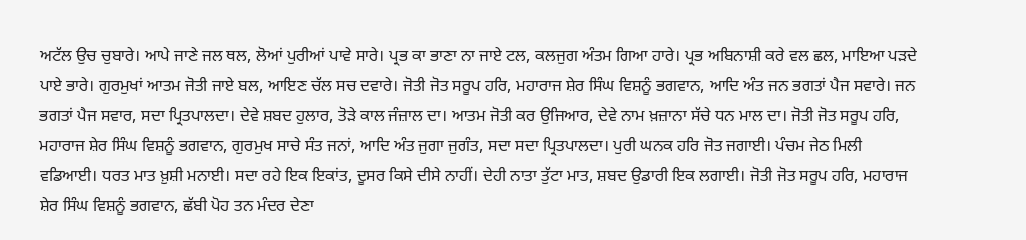ਅਟੱਲ ਉਚ ਚੁਬਾਰੇ। ਆਪੇ ਜਾਣੇ ਜਲ ਥਲ, ਲੋਆਂ ਪੁਰੀਆਂ ਪਾਵੇ ਸਾਰੇ। ਪ੍ਰਭ ਕਾ ਭਾਣਾ ਨਾ ਜਾਏ ਟਲ, ਕਲਜੁਗ ਅੰਤਮ ਗਿਆ ਹਾਰੇ। ਪ੍ਰਭ ਅਬਿਨਾਸ਼ੀ ਕਰੇ ਵਲ ਛਲ, ਮਾਇਆ ਪੜਦੇ ਪਾਏ ਭਾਰੇ। ਗੁਰਮੁਖਾਂ ਆਤਮ ਜੋਤੀ ਜਾਏ ਬਲ, ਆਇਣ ਚੱਲ ਸਚ ਦਵਾਰੇ। ਜੋਤੀ ਜੋਤ ਸਰੂਪ ਹਰਿ, ਮਹਾਰਾਜ ਸ਼ੇਰ ਸਿੰਘ ਵਿਸ਼ਨੂੰ ਭਗਵਾਨ, ਆਦਿ ਅੰਤ ਜਨ ਭਗਤਾਂ ਪੈਜ ਸਵਾਰੇ। ਜਨ ਭਗਤਾਂ ਪੈਜ ਸਵਾਰ, ਸਦਾ ਪ੍ਰਿਤਪਾਲਦਾ। ਦੇਵੇ ਸ਼ਬਦ ਹੁਲਾਰ, ਤੋੜੇ ਕਾਲ ਜੰਜ਼ਾਲ ਦਾ। ਆਤਮ ਜੋਤੀ ਕਰ ਉਜਿਆਰ, ਦੇਵੇ ਨਾਮ ਖ਼ਜ਼ਾਨਾ ਸੱਚੇ ਧਨ ਮਾਲ ਦਾ। ਜੋਤੀ ਜੋਤ ਸਰੂਪ ਹਰਿ, ਮਹਾਰਾਜ ਸ਼ੇਰ ਸਿੰਘ ਵਿਸ਼ਨੂੰ ਭਗਵਾਨ, ਗੁਰਮੁਖ ਸਾਚੇ ਸੰਤ ਜਨਾਂ, ਆਦਿ ਅੰਤ ਜੁਗਾ ਜੁਗੰਤ, ਸਦਾ ਸਦਾ ਪ੍ਰਿਤਪਾਲਦਾ। ਪੁਰੀ ਘਨਕ ਹਰਿ ਜੋਤ ਜਗਾਈ। ਪੰਚਮ ਜੇਠ ਮਿਲੀ ਵਡਿਆਈ। ਧਰਤ ਮਾਤ ਖ਼ੁਸ਼ੀ ਮਨਾਈ। ਸਦਾ ਰਹੇ ਇਕ ਇਕਾਂਤ, ਦੂਸਰ ਕਿਸੇ ਦੀਸੇ ਨਾਹੀਂ। ਦੇਹੀ ਨਾਤਾ ਤੁੱਟਾ ਮਾਤ, ਸ਼ਬਦ ਉਡਾਰੀ ਇਕ ਲਗਾਈ। ਜੋਤੀ ਜੋਤ ਸਰੂਪ ਹਰਿ, ਮਹਾਰਾਜ ਸ਼ੇਰ ਸਿੰਘ ਵਿਸ਼ਨੂੰ ਭਗਵਾਨ, ਛੱਬੀ ਪੋਹ ਤਨ ਮੰਦਰ ਦੇਣਾ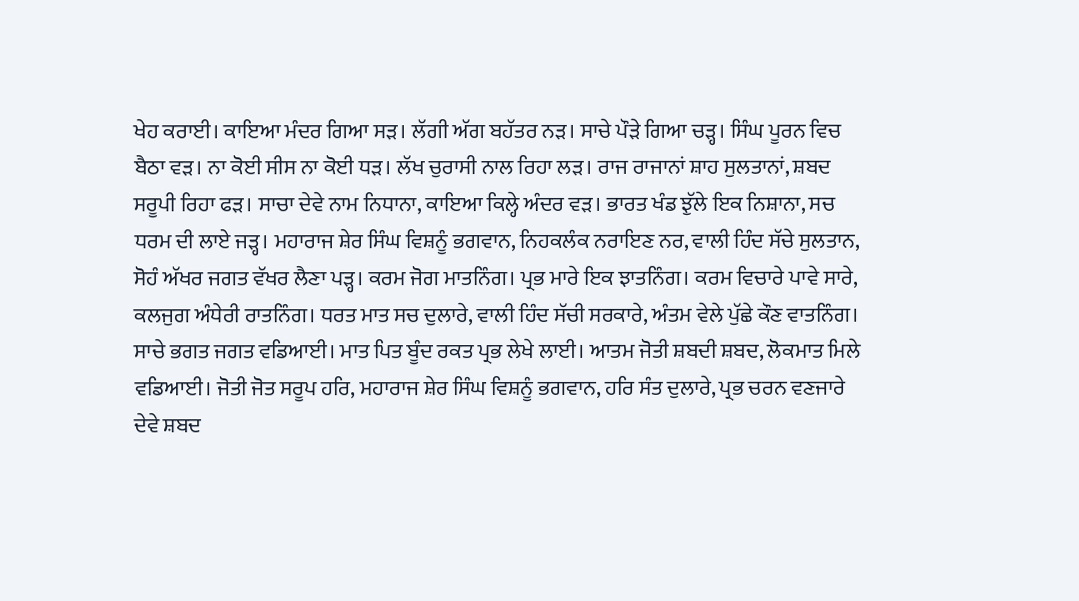ਖੇਹ ਕਰਾਈ। ਕਾਇਆ ਮੰਦਰ ਗਿਆ ਸੜ। ਲੱਗੀ ਅੱਗ ਬਹੱਤਰ ਨੜ। ਸਾਚੇ ਪੌੜੇ ਗਿਆ ਚੜ੍ਹ। ਸਿੰਘ ਪੂਰਨ ਵਿਚ ਬੈਠਾ ਵੜ। ਨਾ ਕੋਈ ਸੀਸ ਨਾ ਕੋਈ ਧੜ। ਲੱਖ ਚੁਰਾਸੀ ਨਾਲ ਰਿਹਾ ਲੜ। ਰਾਜ ਰਾਜਾਨਾਂ ਸ਼ਾਹ ਸੁਲਤਾਨਾਂ, ਸ਼ਬਦ ਸਰੂਪੀ ਰਿਹਾ ਫੜ। ਸਾਚਾ ਦੇਵੇ ਨਾਮ ਨਿਧਾਨਾ, ਕਾਇਆ ਕਿਲ੍ਹੇ ਅੰਦਰ ਵੜ। ਭਾਰਤ ਖੰਡ ਝੁੱਲੇ ਇਕ ਨਿਸ਼ਾਨਾ, ਸਚ ਧਰਮ ਦੀ ਲਾਏ ਜੜ੍ਹ। ਮਹਾਰਾਜ ਸ਼ੇਰ ਸਿੰਘ ਵਿਸ਼ਨੂੰ ਭਗਵਾਨ, ਨਿਹਕਲੰਕ ਨਰਾਇਣ ਨਰ, ਵਾਲੀ ਹਿੰਦ ਸੱਚੇ ਸੁਲਤਾਨ, ਸੋਹੰ ਅੱਖਰ ਜਗਤ ਵੱਖਰ ਲੈਣਾ ਪੜ੍ਹ। ਕਰਮ ਜੋਗ ਮਾਤਨਿੰਗ। ਪ੍ਰਭ ਮਾਰੇ ਇਕ ਝਾਤਨਿੰਗ। ਕਰਮ ਵਿਚਾਰੇ ਪਾਵੇ ਸਾਰੇ, ਕਲਜੁਗ ਅੰਧੇਰੀ ਰਾਤਨਿੰਗ। ਧਰਤ ਮਾਤ ਸਚ ਦੁਲਾਰੇ, ਵਾਲੀ ਹਿੰਦ ਸੱਚੀ ਸਰਕਾਰੇ, ਅੰਤਮ ਵੇਲੇ ਪੁੱਛੇ ਕੌਣ ਵਾਤਨਿੰਗ। ਸਾਚੇ ਭਗਤ ਜਗਤ ਵਡਿਆਈ। ਮਾਤ ਪਿਤ ਬੂੰਦ ਰਕਤ ਪ੍ਰਭ ਲੇਖੇ ਲਾਈ। ਆਤਮ ਜੋਤੀ ਸ਼ਬਦੀ ਸ਼ਬਦ, ਲੋਕਮਾਤ ਮਿਲੇ ਵਡਿਆਈ। ਜੋਤੀ ਜੋਤ ਸਰੂਪ ਹਰਿ, ਮਹਾਰਾਜ ਸ਼ੇਰ ਸਿੰਘ ਵਿਸ਼ਨੂੰ ਭਗਵਾਨ, ਹਰਿ ਸੰਤ ਦੁਲਾਰੇ, ਪ੍ਰਭ ਚਰਨ ਵਣਜਾਰੇ ਦੇਵੇ ਸ਼ਬਦ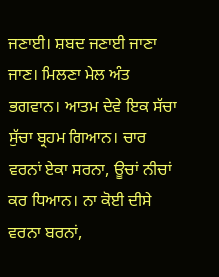ਜਣਾਈ। ਸ਼ਬਦ ਜਣਾਈ ਜਾਣਾ ਜਾਣ। ਮਿਲਣਾ ਮੇਲ ਅੰਤ ਭਗਵਾਨ। ਆਤਮ ਦੇਵੇ ਇਕ ਸੱਚਾ ਸੁੱਚਾ ਬ੍ਰਹਮ ਗਿਆਨ। ਚਾਰ ਵਰਨਾਂ ਏਕਾ ਸਰਨਾ, ਊਚਾਂ ਨੀਚਾਂ ਕਰ ਧਿਆਨ। ਨਾ ਕੋਈ ਦੀਸੇ ਵਰਨਾ ਬਰਨਾਂ,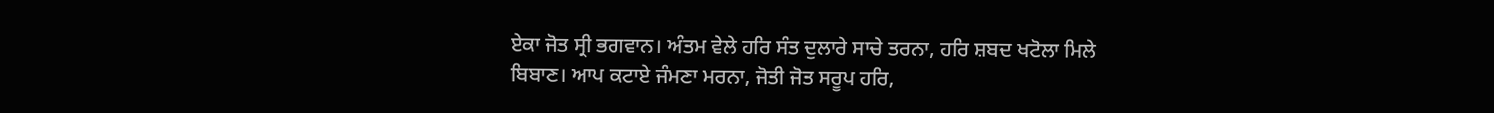ਏਕਾ ਜੋਤ ਸ੍ਰੀ ਭਗਵਾਨ। ਅੰਤਮ ਵੇਲੇ ਹਰਿ ਸੰਤ ਦੁਲਾਰੇ ਸਾਚੇ ਤਰਨਾ, ਹਰਿ ਸ਼ਬਦ ਖਟੋਲਾ ਮਿਲੇ ਬਿਬਾਣ। ਆਪ ਕਟਾਏ ਜੰਮਣਾ ਮਰਨਾ, ਜੋਤੀ ਜੋਤ ਸਰੂਪ ਹਰਿ,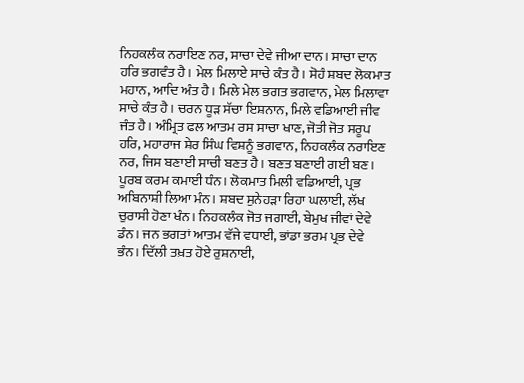ਨਿਹਕਲੰਕ ਨਰਾਇਣ ਨਰ, ਸਾਚਾ ਦੇਵੇ ਜੀਆ ਦਾਨ। ਸਾਚਾ ਦਾਨ ਹਰਿ ਭਗਵੰਤ ਹੈ। ਮੇਲ ਮਿਲਾਏ ਸਾਚੇ ਕੰਤ ਹੈ। ਸੋਹੰ ਸ਼ਬਦ ਲੋਕਮਾਤ ਮਹਾਨ, ਆਦਿ ਅੰਤ ਹੈ। ਮਿਲੇ ਮੇਲ ਭਗਤ ਭਗਵਾਨ, ਮੇਲ ਮਿਲਾਵਾ ਸਾਚੇ ਕੰਤ ਹੈ। ਚਰਨ ਧੂੜ ਸੱਚਾ ਇਸ਼ਨਾਨ, ਮਿਲੇ ਵਡਿਆਈ ਜੀਵ ਜੰਤ ਹੈ। ਅੰਮ੍ਰਿਤ ਫਲ ਆਤਮ ਰਸ ਸਾਚਾ ਖਾਣ, ਜੋਤੀ ਜੋਤ ਸਰੂਪ ਹਰਿ, ਮਹਾਰਾਜ ਸ਼ੇਰ ਸਿੰਘ ਵਿਸ਼ਨੂੰ ਭਗਵਾਨ, ਨਿਹਕਲੰਕ ਨਰਾਇਣ ਨਰ, ਜਿਸ ਬਣਾਈ ਸਾਚੀ ਬਣਤ ਹੈ। ਬਣਤ ਬਣਾਈ ਗਈ ਬਣ। ਪੂਰਬ ਕਰਮ ਕਮਾਈ ਧੰਨ। ਲੋਕਮਾਤ ਮਿਲੀ ਵਡਿਆਈ, ਪ੍ਰਭ ਅਬਿਨਾਸ਼ੀ ਲਿਆ ਮੰਨ। ਸ਼ਬਦ ਸੁਨੇਹੜਾ ਰਿਹਾ ਘਲਾਈ, ਲੱਖ ਚੁਰਾਸੀ ਹੋਣਾ ਖੰਨ। ਨਿਹਕਲੰਕ ਜੋਤ ਜਗਾਈ, ਬੇਮੁਖ ਜੀਵਾਂ ਦੇਵੇ ਡੰਨ। ਜਨ ਭਗਤਾਂ ਆਤਮ ਵੱਜੇ ਵਧਾਈ, ਭਾਂਡਾ ਭਰਮ ਪ੍ਰਭ ਦੇਵੇ ਭੰਨ। ਦਿੱਲੀ ਤਖ਼ਤ ਹੋਏ ਰੁਸ਼ਨਾਈ,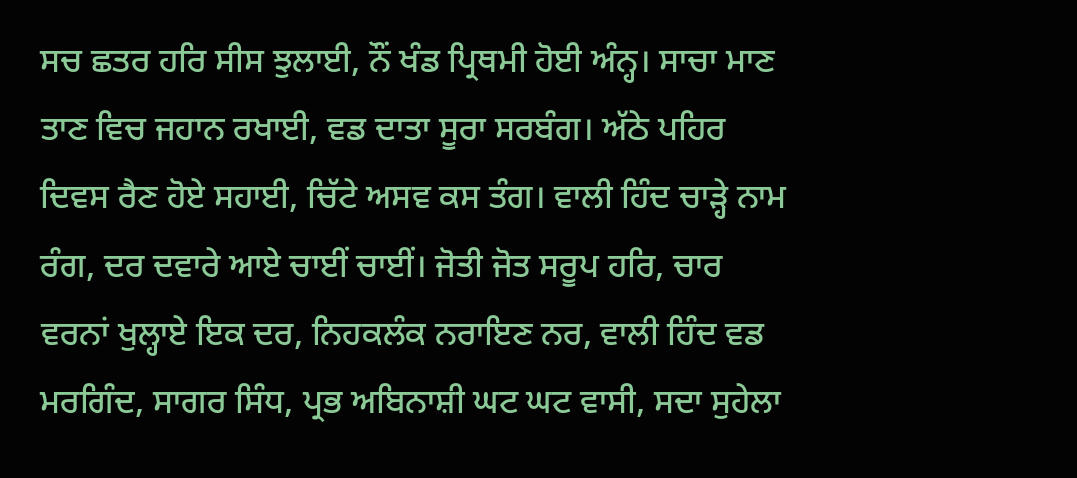ਸਚ ਛਤਰ ਹਰਿ ਸੀਸ ਝੁਲਾਈ, ਨੌਂ ਖੰਡ ਪ੍ਰਿਥਮੀ ਹੋਈ ਅੰਨ੍ਹ। ਸਾਚਾ ਮਾਣ ਤਾਣ ਵਿਚ ਜਹਾਨ ਰਖਾਈ, ਵਡ ਦਾਤਾ ਸੂਰਾ ਸਰਬੰਗ। ਅੱਠੇ ਪਹਿਰ ਦਿਵਸ ਰੈਣ ਹੋਏ ਸਹਾਈ, ਚਿੱਟੇ ਅਸਵ ਕਸ ਤੰਗ। ਵਾਲੀ ਹਿੰਦ ਚਾੜ੍ਹੇ ਨਾਮ ਰੰਗ, ਦਰ ਦਵਾਰੇ ਆਏ ਚਾਈਂ ਚਾਈਂ। ਜੋਤੀ ਜੋਤ ਸਰੂਪ ਹਰਿ, ਚਾਰ ਵਰਨਾਂ ਖੁਲ੍ਹਾਏ ਇਕ ਦਰ, ਨਿਹਕਲੰਕ ਨਰਾਇਣ ਨਰ, ਵਾਲੀ ਹਿੰਦ ਵਡ ਮਰਗਿੰਦ, ਸਾਗਰ ਸਿੰਧ, ਪ੍ਰਭ ਅਬਿਨਾਸ਼ੀ ਘਟ ਘਟ ਵਾਸੀ, ਸਦਾ ਸੁਹੇਲਾ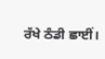ਰੱਖੇ ਠੰਡੀ ਛਾਈਂ।